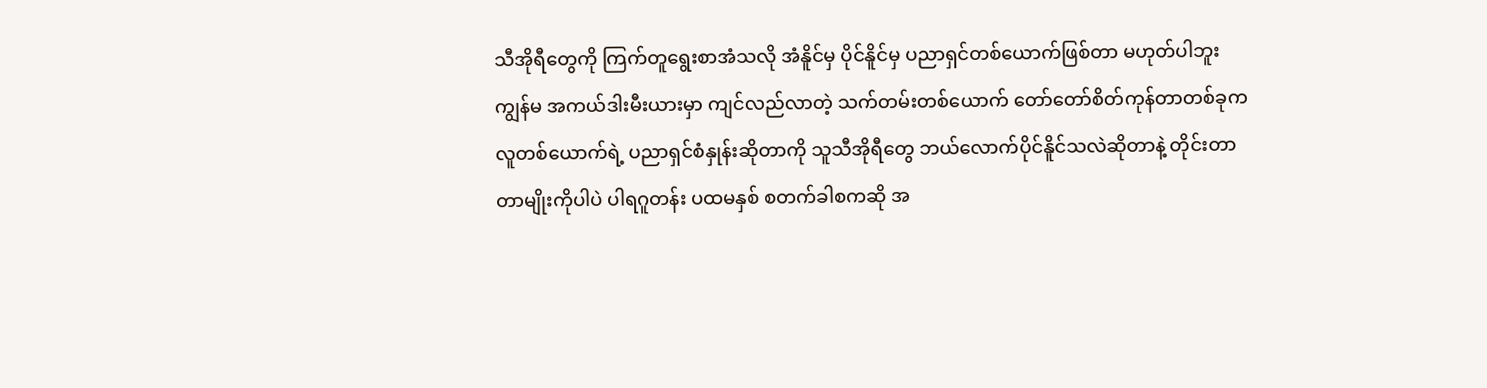သီအိုရီတွေကို ကြက်တူရွေးစာအံသလို အံနိူင်မှ ပိုင်နိူင်မှ ပညာရှင်တစ်ယောက်ဖြစ်တာ မဟုတ်ပါဘူး
ကျွန်မ အကယ်ဒါးမီးယားမှာ ကျင်လည်လာတဲ့ သက်တမ်းတစ်ယောက် တော်တော်စိတ်ကုန်တာတစ်ခုက လူတစ်ယောက်ရဲ့ ပညာရှင်စံနှုန်းဆိုတာကို သူသီအိုရီတွေ ဘယ်လောက်ပိုင်နိူင်သလဲဆိုတာနဲ့ တိုင်းတာတာမျိုးကိုပါပဲ ပါရဂူတန်း ပထမနှစ် စတက်ခါစကဆို အ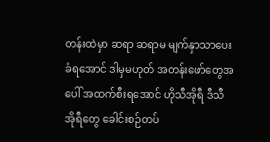တန်းထဲမှာ ဆရာ ဆရာမ မျက်နှာသာပေးခံရအောင် ဒါမှမဟုတ် အတန်းဖော်တွေအပေါ် အထက်စီးရအောင် ဟိုသီအိုရီ ဒီသီအိုရီတွေ ခေါင်းစဉ်တပ်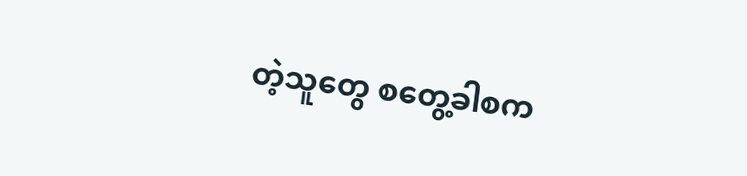တဲ့သူတွေ စတွေ့ခါစက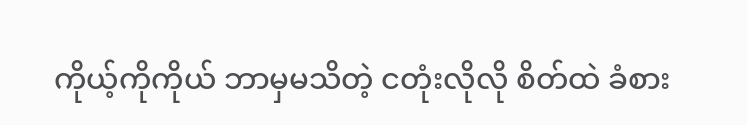ကိုယ့်ကိုကိုယ် ဘာမှမသိတဲ့ ငတုံးလိုလို စိတ်ထဲ ခံစား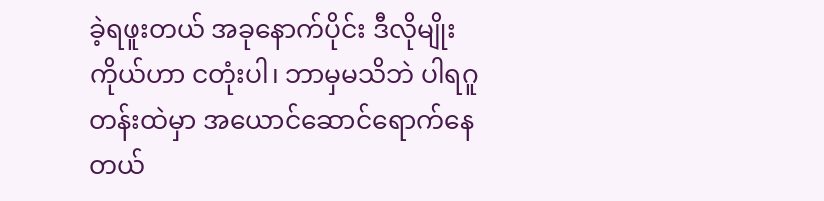ခဲ့ရဖူးတယ် အခုနောက်ပိုင်း ဒီလိုမျိုး ကိုယ်ဟာ ငတုံးပါ၊ ဘာမှမသိဘဲ ပါရဂူတန်းထဲမှာ အယောင်ဆောင်ရောက်နေတယ်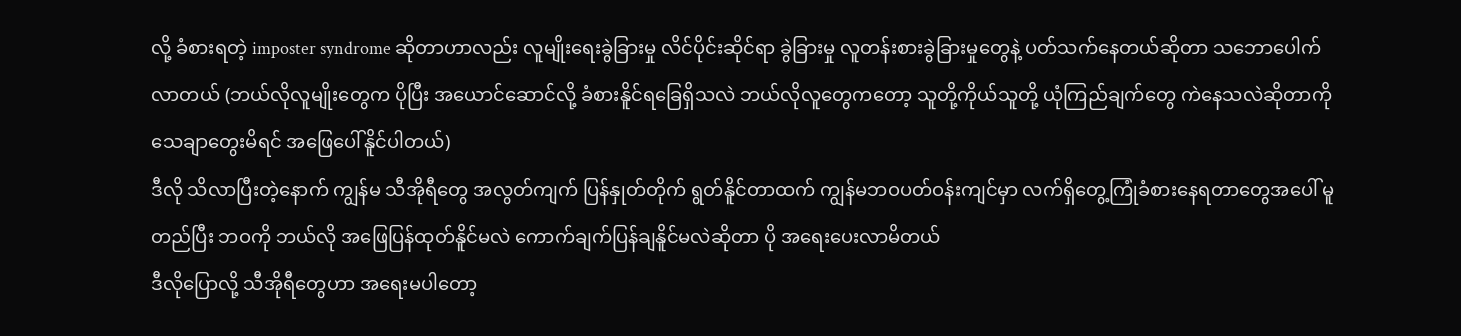လို့ ခံစားရတဲ့ imposter syndrome ဆိုတာဟာလည်း လူမျိုးရေးခွဲခြားမှု လိင်ပိုင်းဆိုင်ရာ ခွဲခြားမှု လူတန်းစားခွဲခြားမှုတွေနဲ့ ပတ်သက်နေတယ်ဆိုတာ သဘောပေါက်လာတယ် (ဘယ်လိုလူမျိုးတွေက ပိုပြီး အယောင်ဆောင်လို့ ခံစားနိူင်ရခြေရှိသလဲ ဘယ်လိုလူတွေကတော့ သူတို့ကိုယ်သူတို့ ယုံကြည်ချက်တွေ ကဲနေသလဲဆိုတာကို သေချာတွေးမိရင် အဖြေပေါ်နိူင်ပါတယ်)
ဒီလို သိလာပြီးတဲ့နောက် ကျွန်မ သီအိုရီတွေ အလွတ်ကျက် ပြန်နှုတ်တိုက် ရွတ်နိူင်တာထက် ကျွန်မဘဝပတ်ဝန်းကျင်မှာ လက်ရှိတွေ့ကြုံခံစားနေရတာတွေအပေါ် မူတည်ပြီး ဘဝကို ဘယ်လို အဖြေပြန်ထုတ်နိူင်မလဲ ကောက်ချက်ပြန်ချနိူင်မလဲဆိုတာ ပို အရေးပေးလာမိတယ်
ဒီလိုပြောလို့ သီအိုရီတွေဟာ အရေးမပါတော့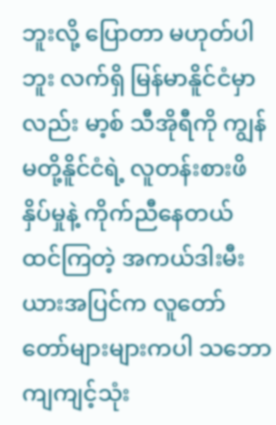ဘူးလို့ ပြောတာ မဟုတ်ပါဘူး လက်ရှိ မြန်မာနိူင်ငံမှာလည်း မာ့စ် သီအိုရီကို ကျွန်မတို့နိူင်ငံရဲ့ လူတန်းစားဖိနှိပ်မှုနဲ့ ကိုက်ညီနေတယ် ထင်ကြတဲ့ အကယ်ဒါးမီးယားအပြင်က လူတော်တော်များများကပါ သဘောကျကျင့်သုံး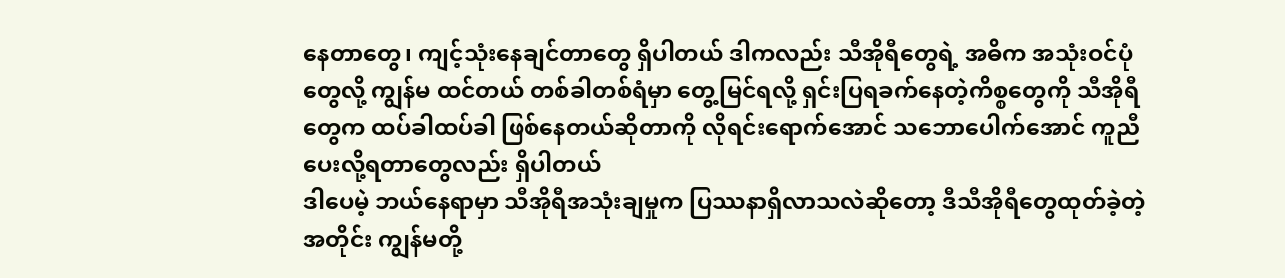နေတာတွေ၊ ကျင့်သုံးနေချင်တာတွေ ရှိပါတယ် ဒါကလည်း သီအိုရီတွေရဲ့ အဓိက အသုံးဝင်ပုံတွေလို့ ကျွန်မ ထင်တယ် တစ်ခါတစ်ရံမှာ တွေ့မြင်ရလို့ ရှင်းပြရခက်နေတဲ့ကိစ္စတွေကို သီအိုရီတွေက ထပ်ခါထပ်ခါ ဖြစ်နေတယ်ဆိုတာကို လိုရင်းရောက်အောင် သဘောပေါက်အောင် ကူညီပေးလို့ရတာတွေလည်း ရှိပါတယ်
ဒါပေမဲ့ ဘယ်နေရာမှာ သီအိုရီအသုံးချမှုက ပြဿနာရှိလာသလဲဆိုတော့ ဒီသီအိုရီတွေထုတ်ခဲ့တဲ့အတိုင်း ကျွန်မတို့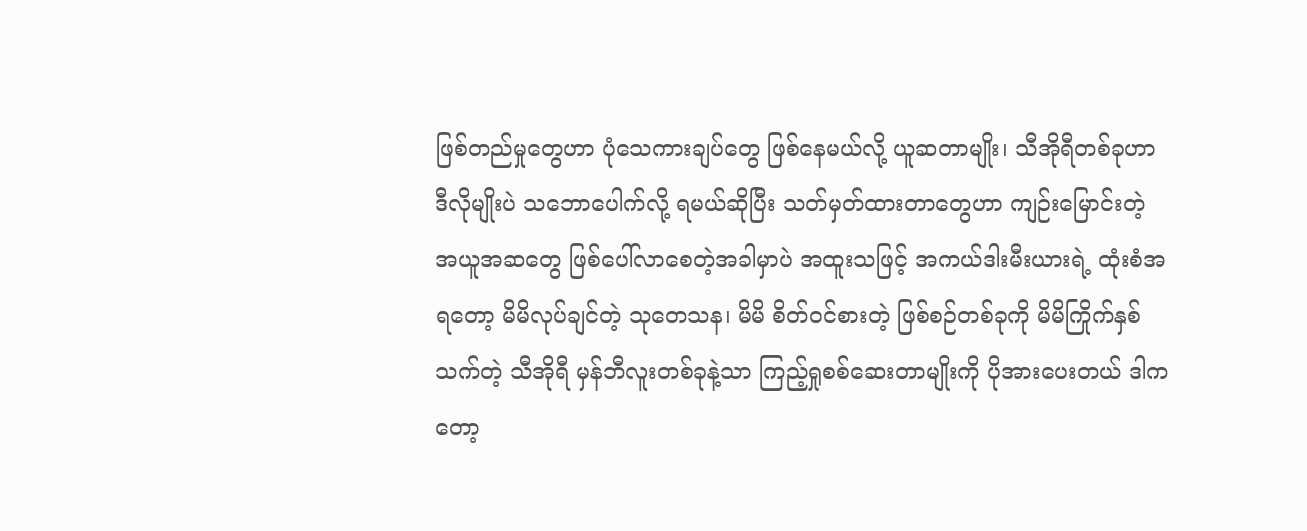ဖြစ်တည်မှုတွေဟာ ပုံသေကားချပ်တွေ ဖြစ်နေမယ်လို့ ယူဆတာမျိုး၊ သီအိုရီတစ်ခုဟာ ဒီလိုမျိုးပဲ သဘောပေါက်လို့ ရမယ်ဆိုပြီး သတ်မှတ်ထားတာတွေဟာ ကျဉ်းမြောင်းတဲ့ အယူအဆတွေ ဖြစ်ပေါ်လာစေတဲ့အခါမှာပဲ အထူးသဖြင့် အကယ်ဒါးမီးယားရဲ့ ထုံးစံအရတော့ မိမိလုပ်ချင်တဲ့ သုတေသန၊ မိမိ စိတ်ဝင်စားတဲ့ ဖြစ်စဉ်တစ်ခုကို မိမိကြိုက်နှစ်သက်တဲ့ သီအိုရီ မှန်ဘီလူးတစ်ခုနဲ့သာ ကြည့်ရှုစစ်ဆေးတာမျိုးကို ပိုအားပေးတယ် ဒါကတော့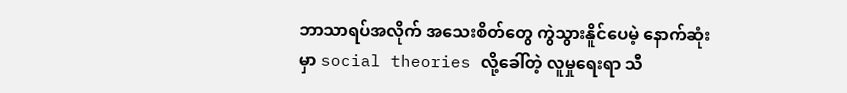ဘာသာရပ်အလိုက် အသေးစိတ်တွေ ကွဲသွားနိူင်ပေမဲ့ နောက်ဆုံးမှာ social theories လို့ခေါ်တဲ့ လူမှုရေးရာ သီ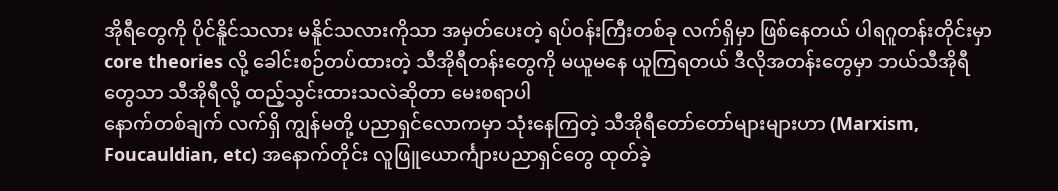အိုရီတွေကို ပိုင်နိူင်သလား မနိူင်သလားကိုသာ အမှတ်ပေးတဲ့ ရပ်ဝန်းကြီးတစ်ခု လက်ရှိမှာ ဖြစ်နေတယ် ပါရဂူတန်းတိုင်းမှာ core theories လို့ ခေါင်းစဉ်တပ်ထားတဲ့ သီအိုရီတန်းတွေကို မယူမနေ ယူကြရတယ် ဒီလိုအတန်းတွေမှာ ဘယ်သီအိုရီတွေသာ သီအိုရီလို့ ထည့်သွင်းထားသလဲဆိုတာ မေးစရာပါ
နောက်တစ်ချက် လက်ရှိ ကျွန်မတို့ ပညာရှင်လောကမှာ သုံးနေကြတဲ့ သီအိုရီတော်တော်များများဟာ (Marxism, Foucauldian, etc) အနောက်တိုင်း လူဖြူယောင်္ကျားပညာရှင်တွေ ထုတ်ခဲ့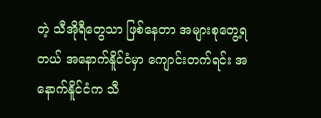တဲ့ သီအိုရီတွေသာ ဖြစ်နေတာ အများစုတွေ့ရတယ် အနောက်နိူင်ငံမှာ ကျောင်းတက်ရင်း အနောက်နိူင်ငံက သီ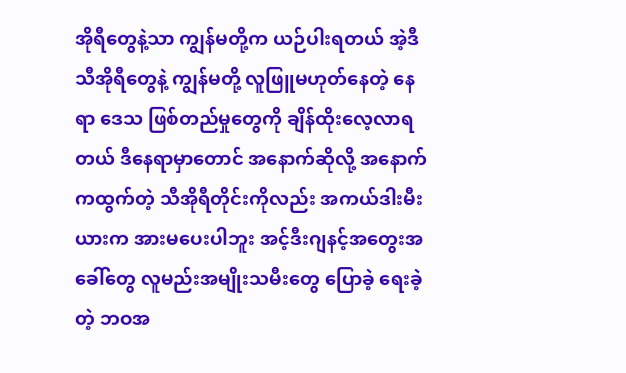အိုရီတွေနဲ့သာ ကျွန်မတို့က ယဉ်ပါးရတယ် အဲ့ဒီသီအိုရီတွေနဲ့ ကျွန်မတို့ လူဖြူမဟုတ်နေတဲ့ နေရာ ဒေသ ဖြစ်တည်မှုတွေကို ချိန်ထိုးလေ့လာရတယ် ဒီနေရာမှာတောင် အနောက်ဆိုလို့ အနောက်ကထွက်တဲ့ သီအိုရီတိုင်းကိုလည်း အကယ်ဒါးမီးယားက အားမပေးပါဘူး အင့်ဒီးဂျနင့်အတွေးအခေါ်တွေ လူမည်းအမျိုးသမီးတွေ ပြောခဲ့ ရေးခဲ့တဲ့ ဘဝအ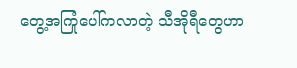တွေ့အကြုံပေါ်ကလာတဲ့ သီအိုရီတွေဟာ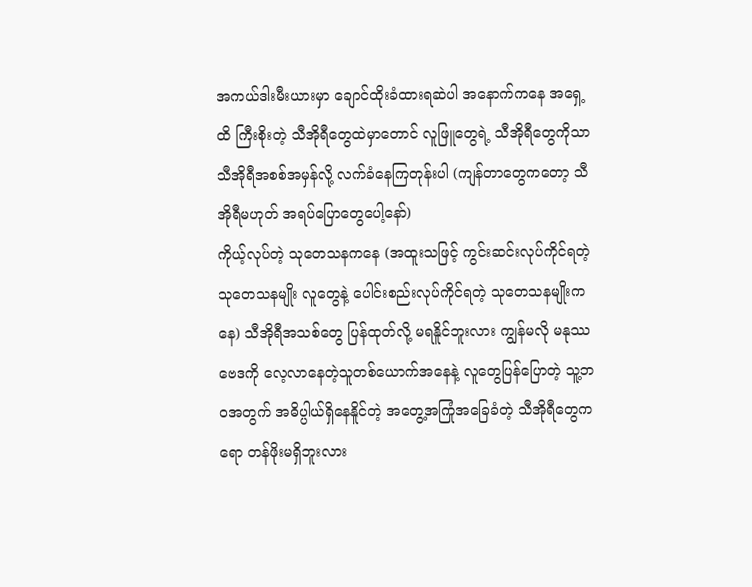အကယ်ဒါးမီးယားမှာ ချောင်ထိုးခံထားရဆဲပါ အနောက်ကနေ အရှေ့ထိ ကြီးစိုးတဲ့ သီအိုရီတွေထဲမှာတောင် လူဖြူတွေရဲ့ သီအိုရီတွေကိုသာ သီအိုရီအစစ်အမှန်လို့ လက်ခံနေကြတုန်းပါ (ကျန်တာတွေကတော့ သီအိုရီမဟုတ် အရပ်ပြောတွေပေါ့နော်)
ကိုယ့်လုပ်တဲ့ သုတေသနကနေ (အထူးသဖြင့် ကွင်းဆင်းလုပ်ကိုင်ရတဲ့ သုတေသနမျိုး လူတွေနဲ့ ပေါင်းစည်းလုပ်ကိုင်ရတဲ့ သုတေသနမျိုးကနေ) သီအိုရီအသစ်တွေ ပြန်ထုတ်လို့ မရနိူင်ဘူးလား ကျွန်မလို မနုဿဗေဒကို လေ့လာနေတဲ့သူတစ်ယောက်အနေနဲ့ လူတွေပြန်ပြောတဲ့ သူ့ဘဝအတွက် အဓိပ္ပါယ်ရှိနေနိူင်တဲ့ အတွေ့အကြုံအခြေခံတဲ့ သီအိုရီတွေကရော တန်ဖိုးမရှိဘူးလား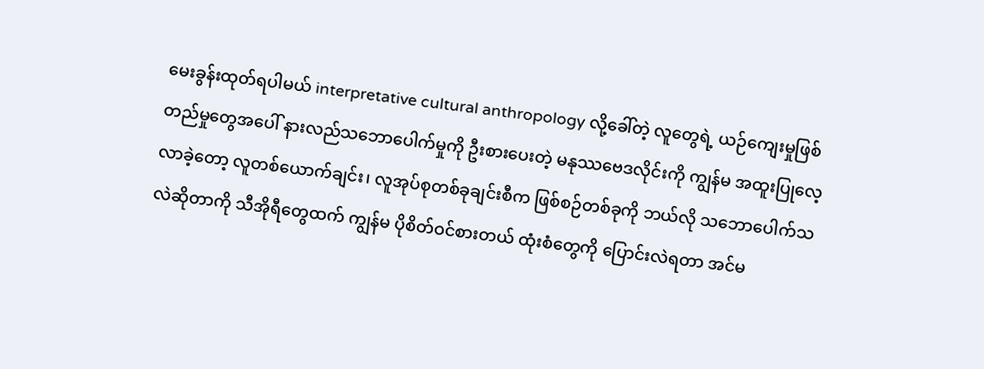မေးခွန်းထုတ်ရပါမယ် interpretative cultural anthropology လို့ခေါ်တဲ့ လူတွေရဲ့ ယဉ်ကျေးမှုဖြစ်တည်မှုတွေအပေါ် နားလည်သဘောပေါက်မှုကို ဦးစားပေးတဲ့ မနုဿဗေဒလိုင်းကို ကျွန်မ အထူးပြုလေ့လာခဲ့တော့ လူတစ်ယောက်ချင်း၊ လူအုပ်စုတစ်ခုချင်းစီက ဖြစ်စဉ်တစ်ခုကို ဘယ်လို သဘောပေါက်သလဲဆိုတာကို သီအိုရီတွေထက် ကျွန်မ ပိုစိတ်ဝင်စားတယ် ထုံးစံတွေကို ပြောင်းလဲရတာ အင်မ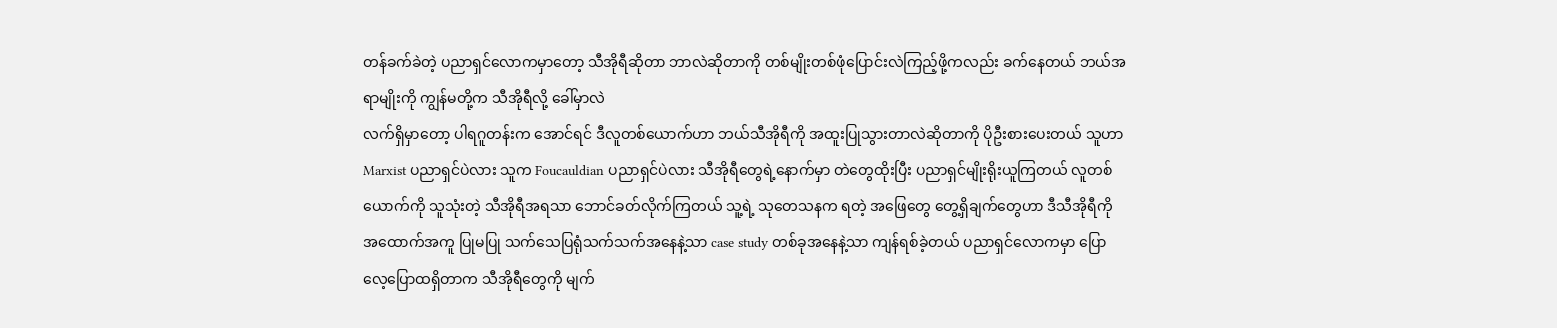တန်ခက်ခဲတဲ့ ပညာရှင်လောကမှာတော့ သီအိုရီဆိုတာ ဘာလဲဆိုတာကို တစ်မျိုးတစ်ဖုံပြောင်းလဲကြည့်ဖို့ကလည်း ခက်နေတယ် ဘယ်အရာမျိုးကို ကျွန်မတို့က သီအိုရီလို့ ခေါ်မှာလဲ
လက်ရှိမှာတော့ ပါရဂူတန်းက အောင်ရင် ဒီလူတစ်ယောက်ဟာ ဘယ်သီအိုရီကို အထူးပြုသွားတာလဲဆိုတာကို ပိုဦးစားပေးတယ် သူဟာ Marxist ပညာရှင်ပဲလား သူက Foucauldian ပညာရှင်ပဲလား သီအိုရီတွေရဲ့နောက်မှာ တဲတွေထိုးပြီး ပညာရှင်မျိုးရိုးယူကြတယ် လူတစ်ယောက်ကို သူသုံးတဲ့ သီအိုရီအရသာ ဘောင်ခတ်လိုက်ကြတယ် သူ့ရဲ့ သုတေသနက ရတဲ့ အဖြေတွေ တွေ့ရှိချက်တွေဟာ ဒီသီအိုရီကို အထောက်အကူ ပြုမပြု သက်သေပြရုံသက်သက်အနေနဲ့သာ case study တစ်ခုအနေနဲ့သာ ကျန်ရစ်ခဲ့တယ် ပညာရှင်လောကမှာ ပြောလေ့ပြောထရှိတာက သီအိုရီတွေကို မျက်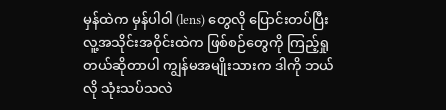မှန်ထဲက မှန်ပါဝါ (lens) တွေလို ပြောင်းတပ်ပြီး လူ့အသိုင်းအဝိုင်းထဲက ဖြစ်စဉ်တွေကို ကြည့်ရှုတယ်ဆိုတာပါ ကျွန်မအမျိုးသားက ဒါကို ဘယ်လို သုံးသပ်သလဲ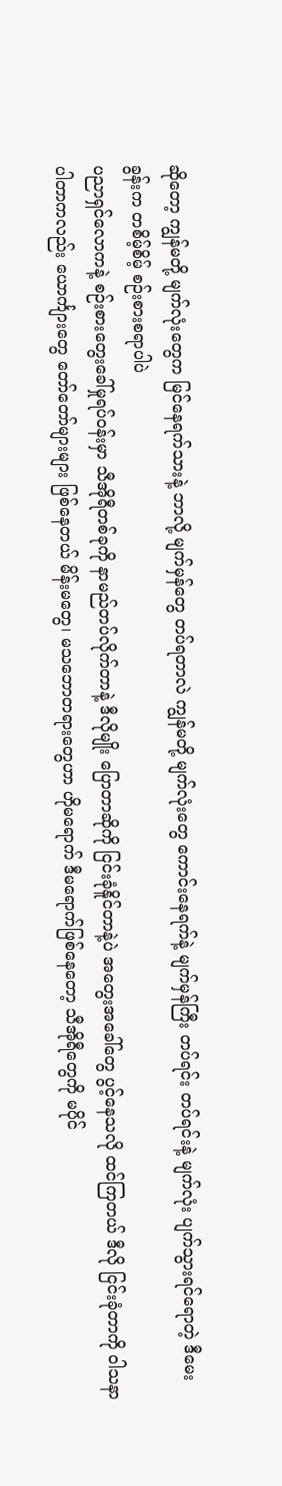ဆိုတော့ ကျွန်မတို့ မျက်လုံးတွေက မြင်နေရက်သားနဲ့ ဘာလို့ မျက်မှန်တွေ တပ်ရတာလဲ ကျွန်မတို့ မျက်လုံးတွေ ကောင်းနေရက်နဲ့ မျက်မှန်ကြီး တပ်ရင်း တပ်ရင်းနဲ့ မျက်လုံး ပျက်သွားရင်ရောတဲ့ ဒီမေးခွန်းက တစိမ့်စိမ့် စဉ်းစားစရာပါပဲ
ပညာရှင်လောကနဲ့ စဉ်းစားတွေးခေါ်မှုရပ်ဝန်းမှာ သီအိုရီတစ်ခုကို နာမည်တပ်လိုက်တာနဲ့ ဒီလိုမျိုး ပြောတာဆိုကို ငြင်းခုံနိူင်တာနဲ့ပဲ အတွေးအခေါ်တွေ ပွင့်နေသလို ထင်ကြတယ် ဒီလို ငြင်းခုံတာကို ဝါသနာပါတာကလည်း ယောင်္ကျားတွေ တော်တော်များများ ဖြစ်နေတယ် မိန်းမတွေ၊ မသဘောတရားတွေဟာ ဟိုမရောက် ဒီမရောက်ဖြစ်နေတော့ သီအိုရီတွေကို မပိုင်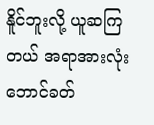နိူင်ဘူးလို့ ယူဆကြတယ် အရာအားလုံး ဘောင်ခတ်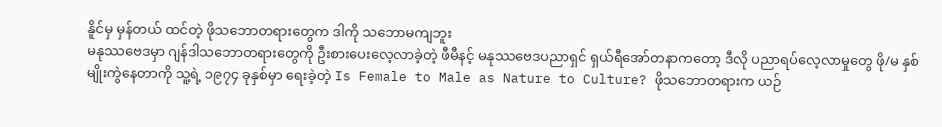နိူင်မှ မှန်တယ် ထင်တဲ့ ဖိုသဘောတရားတွေက ဒါကို သဘောမကျဘူး
မနုဿဗေဒမှာ ဂျန်ဒါသဘောတရားတွေကို ဦးစားပေးလေ့လာခဲ့တဲ့ ဖီမီနင့် မနုဿဗေဒပညာရှင် ရှယ်ရီအော်တနာကတော့ ဒီလို ပညာရပ်လေ့လာမှုတွေ ဖို/မ နှစ်မျိုးကွဲနေတာကို သူ့ရဲ့ ၁၉၇၄ ခုနှစ်မှာ ရေးခဲ့တဲ့ Is Female to Male as Nature to Culture? ဖိုသဘောတရားက ယဉ်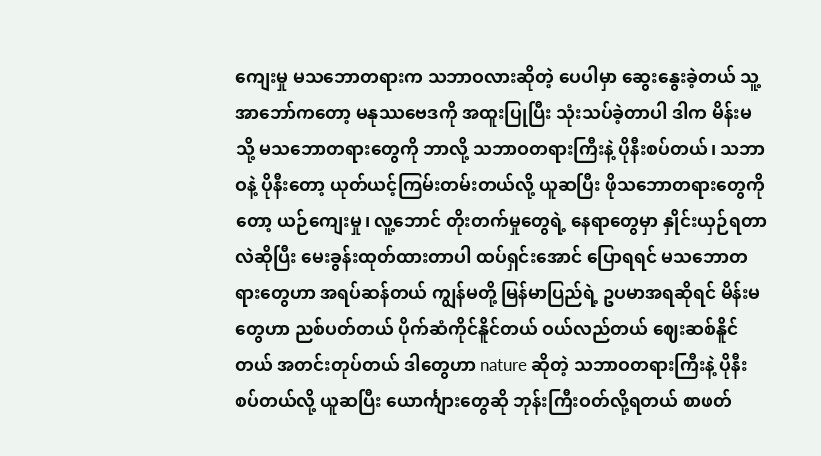ကျေးမှု မသဘောတရားက သဘာဝလားဆိုတဲ့ ပေပါမှာ ဆွေးနွေးခဲ့တယ် သူ့အာဘော်ကတော့ မနုဿဗေဒကို အထူးပြုပြီး သုံးသပ်ခဲ့တာပါ ဒါက မိန်းမ သို့ မသဘောတရားတွေကို ဘာလို့ သဘာဝတရားကြီးနဲ့ ပိုနီးစပ်တယ်၊ သဘာဝနဲ့ ပိုနီးတော့ ယုတ်ယင့်ကြမ်းတမ်းတယ်လို့ ယူဆပြီး ဖိုသဘောတရားတွေကိုတော့ ယဉ်ကျေးမှု၊ လူ့ဘောင် တိုးတက်မှုတွေရဲ့ နေရာတွေမှာ နှိုင်းယှဉ်ရတာလဲဆိုပြီး မေးခွန်းထုတ်ထားတာပါ ထပ်ရှင်းအောင် ပြောရရင် မသဘောတရားတွေဟာ အရပ်ဆန်တယ် ကျွန်မတို့ မြန်မာပြည်ရဲ့ ဥပမာအရဆိုရင် မိန်းမတွေဟာ ညစ်ပတ်တယ် ပိုက်ဆံကိုင်နိူင်တယ် ဝယ်လည်တယ် ဈေးဆစ်နိူင်တယ် အတင်းတုပ်တယ် ဒါတွေဟာ nature ဆိုတဲ့ သဘာဝတရားကြီးနဲ့ ပိုနီးစပ်တယ်လို့ ယူဆပြီး ယောင်္ကျားတွေဆို ဘုန်းကြီးဝတ်လို့ရတယ် စာဖတ်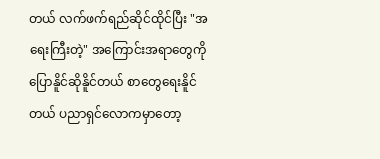တယ် လက်ဖက်ရည်ဆိုင်ထိုင်ပြီး "အရေးကြီးတဲ့" အကြောင်းအရာတွေကို ပြောနိူင်ဆိုနိူင်တယ် စာတွေရေးနိူင်တယ် ပညာရှင်လောကမှာတော့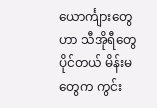ယောင်္ကျားတွေဟာ သီအိုရီတွေ ပိုင်တယ် မိန်းမတွေက ကွင်း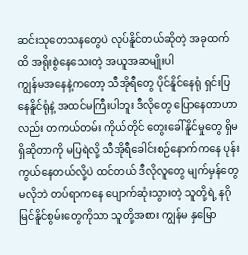ဆင်းသုတေသနတွေပဲ လုပ်နိူင်တယ်ဆိုတဲ့ အခုထက်ထိ အရိုးစွဲနေသေးတဲ့ အယူအဆမျိုးပါ
ကျွန်မအနေနဲ့ကတော့ သီအိုရီတွေ ပိုင်နိူင်နေရုံ ရှင်းပြနေနိူင်ရုံနဲ့ အထင်မကြီးပါဘူး ဒီလိုတွေ ပြောနေတာဟာလည်း တကယ်တမ်း ကိုယ်တိုင် တွေးခေါ်နိူင်မှုတွေ ရှိမရှိဆိုတာကို မပြရဲလို့ သီအိုရီခေါင်းစဉ်နောက်ကနေ ပုန်းကွယ်နေတယ်လို့ပဲ ထင်တယ် ဒီလိုလူတွေ မျက်မှန်တွေ မလိုဘဲ တပ်ရာကနေ ပျောက်ဆုံးသွားတဲ့ သူတို့ရဲ့ နဂိုမြင်နိူင်စွမ်းတွေကိုသာ သူတို့အစား ကျွန်မ နှမြော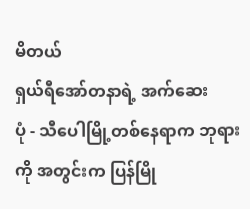မိတယ်
ရှယ်ရီအော်တနာရဲ့ အက်ဆေး
ပုံ - သီပေါမြို့တစ်နေရာက ဘုရားကို အတွင်းက ပြန်မြို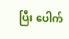ပြီး ပေါက်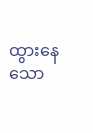ထွားနေသော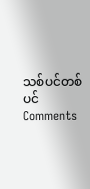သစ်ပင်တစ်ပင်
Comments